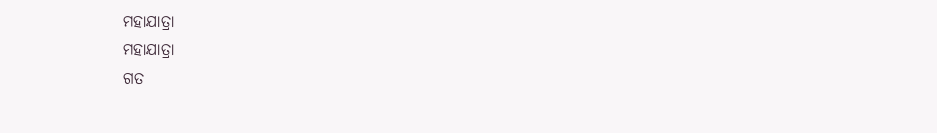ମହାଯାତ୍ରା
ମହାଯାତ୍ରା
ଗତ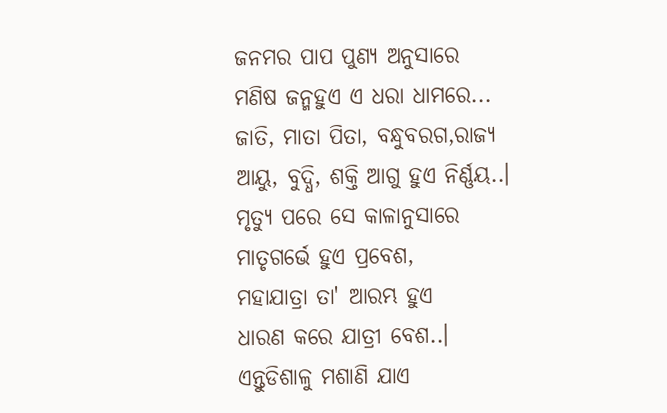ଜନମର ପାପ ପୁଣ୍ୟ ଅନୁସାରେ
ମଣିଷ ଜନ୍ମହୁଏ ଏ ଧରା ଧାମରେ...
ଜାତି, ମାତା ପିତା, ବନ୍ଧୁବରଗ,ରାଜ୍ୟ
ଆୟୁ, ବୁଦ୍ଧି, ଶକ୍ତି ଆଗୁ ହୁଏ ନିର୍ଣ୍ଣୟ..।
ମୃତ୍ୟୁ ପରେ ସେ କାଳାନୁସାରେ
ମାତୃଗର୍ଭେ ହୁଏ ପ୍ରବେଶ,
ମହାଯାତ୍ରା ତା' ଆରମ୍ଭ ହୁଏ
ଧାରଣ କରେ ଯାତ୍ରୀ ବେଶ..।
ଏନ୍ତୁଡିଶାଳୁ ମଶାଣି ଯାଏ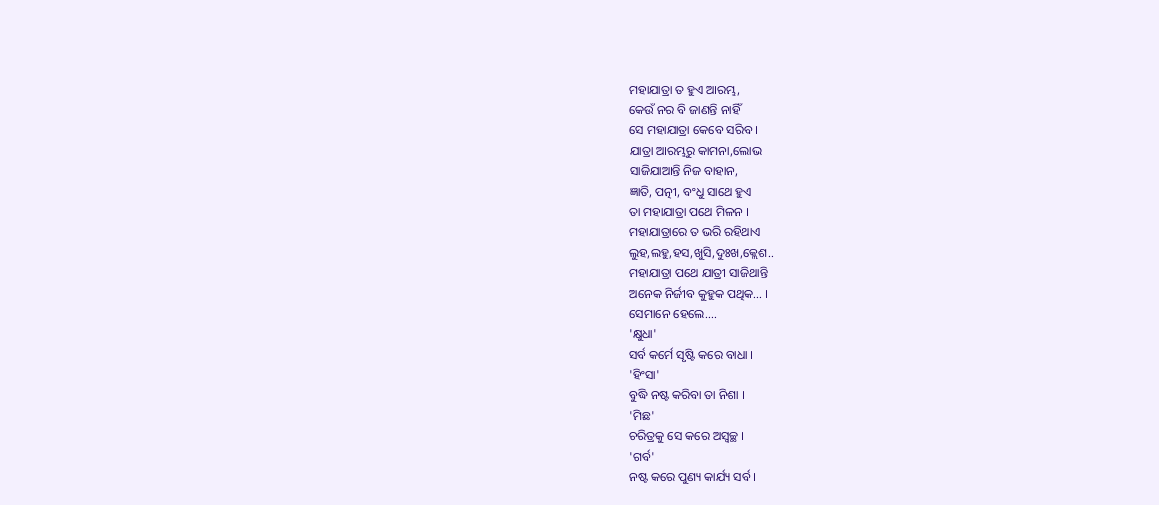ମହାଯାତ୍ରା ତ ହୁଏ ଆରମ୍ଭ,
କେଉଁ ନର ବି ଜାଣନ୍ତି ନାହିଁ
ସେ ମହାଯାତ୍ରା କେବେ ସରିବ ।
ଯାତ୍ରା ଆରମ୍ଭରୁ କାମନା,ଲୋଭ
ସାଜିଯାଆନ୍ତି ନିଜ ବାହାନ,
ଜ୍ଞାତି, ପତ୍ନୀ, ବଂଧୁ ସାଥେ ହୁଏ
ତା ମହାଯାତ୍ରା ପଥେ ମିଳନ ।
ମହାଯାତ୍ରାରେ ତ ଭରି ରହିଥାଏ
ଲୁହ,ଲହୁ,ହସ,ଖୁସି,ଦୁଃଖ,କ୍ଲେଶ..
ମହାଯାତ୍ରା ପଥେ ଯାତ୍ରୀ ସାଜିଥାନ୍ତି
ଅନେକ ନିର୍ଜୀବ କୁହୁକ ପଥିକ... ।
ସେମାନେ ହେଲେ....
'କ୍ଷୁଧା'
ସର୍ବ କର୍ମେ ସୃଷ୍ଟି କରେ ବାଧା ।
'ହିଂସା'
ବୁଦ୍ଧି ନଷ୍ଟ କରିବା ତା ନିଶା ।
'ମିଛ'
ଚରିତ୍ରକୁ ସେ କରେ ଅସ୍ଵଚ୍ଛ ।
'ଗର୍ବ'
ନଷ୍ଟ କରେ ପୁଣ୍ୟ କାର୍ଯ୍ୟ ସର୍ବ ।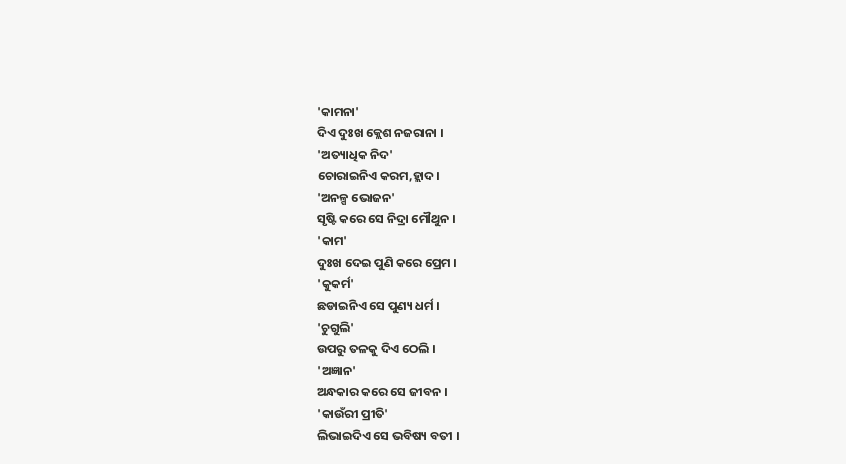'କାମନା'
ଦିଏ ଦୁଃଖ କ୍ଲେଶ ନଜରାନା ।
'ଅତ୍ୟାଧିକ ନିଦ'
ଚୋରାଇନିଏ କରମ,ହ୍ଲାଦ ।
'ଅନଳ୍ପ ଭୋଜନ'
ସୃଷ୍ଟି କରେ ସେ ନିଦ୍ରା ମୌଥୁନ ।
'କାମ'
ଦୁଃଖ ଦେଇ ପୁଣି କରେ ପ୍ରେମ ।
'କୁକର୍ମ'
ଛଡାଇନିଏ ସେ ପୁଣ୍ୟ ଧର୍ମ ।
'ଚୁଗୁଲି'
ଉପରୁ ତଳକୁ ଦିଏ ଠେଲି ।
'ଅଜ୍ଞାନ'
ଅନ୍ଧକାର କରେ ସେ ଜୀବନ ।
'କାଉଁରୀ ପ୍ରୀତି'
ଲିଭାଇଦିଏ ସେ ଭବିଷ୍ୟ ବତୀ ।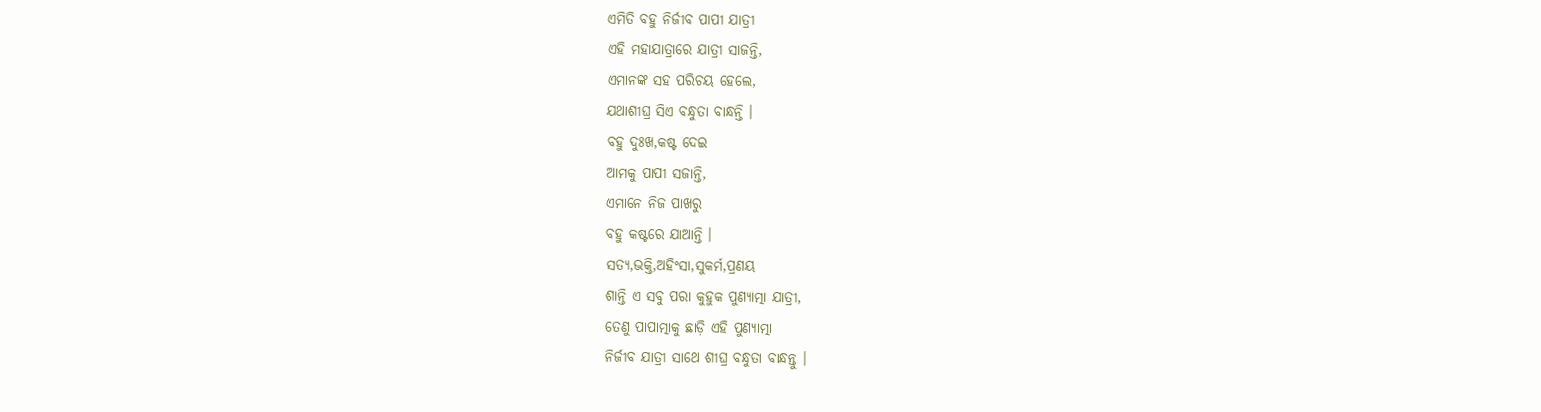ଏମିତି ବହୁ ନିର୍ଜୀବ ପାପୀ ଯାତ୍ରୀ
ଏହି ମହାଯାତ୍ରାରେ ଯାତ୍ରୀ ସାଜନ୍ତି,
ଏମାନଙ୍କ ସହ ପରିଚୟ ହେଲେ,
ଯଥାଶୀଘ୍ର ସିଏ ବନ୍ଧୁତା ବାନ୍ଧନ୍ତି ।
ବହୁ ଦୁଃଖ,କଷ୍ଟ ଦେଇ
ଆମକୁ ପାପୀ ସଜାନ୍ତି,
ଏମାନେ ନିଜ ପାଖରୁ
ବହୁ କଷ୍ଟରେ ଯାଆନ୍ତି ।
ସତ୍ୟ,ଭକ୍ତି,ଅହିଂସା,ସୁକର୍ମ,ପ୍ରଣୟ
ଶାନ୍ତି ଏ ସବୁ ପରା କୁହୁକ ପୁଣ୍ୟାତ୍ମା ଯାତ୍ରୀ,
ତେଣୁ ପାପାତ୍ମାକୁ ଛାଡ଼ି ଏହି ପୁଣ୍ୟାତ୍ମା
ନିର୍ଜୀବ ଯାତ୍ରୀ ସାଥେ ଶୀଘ୍ର ବନ୍ଧୁତା ବାନ୍ଧନ୍ତୁ ।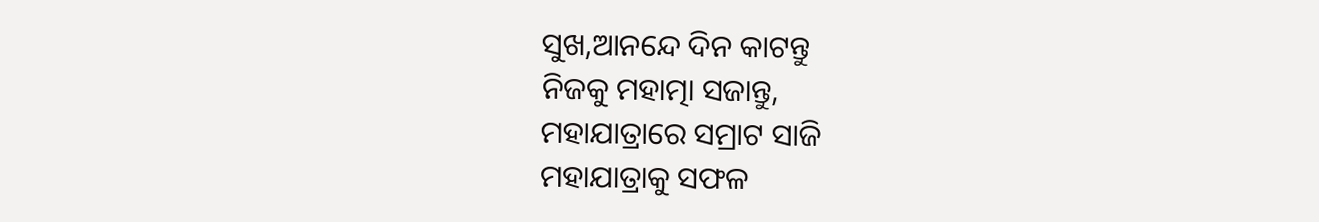ସୁଖ,ଆନନ୍ଦେ ଦିନ କାଟନ୍ତୁ
ନିଜକୁ ମହାତ୍ମା ସଜାନ୍ତୁ,
ମହାଯାତ୍ରାରେ ସମ୍ରାଟ ସାଜି
ମହାଯାତ୍ରାକୁ ସଫଳ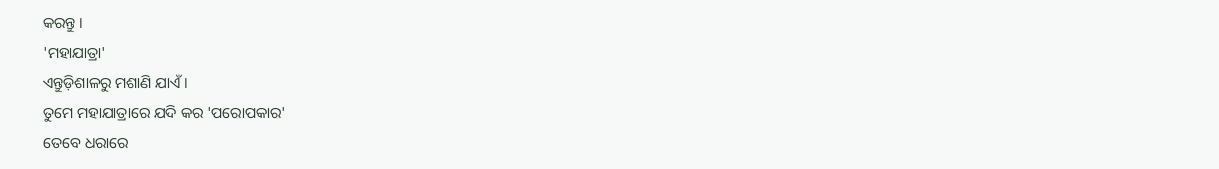କରନ୍ତୁ ।
'ମହାଯାତ୍ରା'
ଏନ୍ତୁଡ଼ିଶାଳରୁ ମଶାଣି ଯାଏଁ ।
ତୁମେ ମହାଯାତ୍ରାରେ ଯଦି କର 'ପରୋପକାର'
ତେବେ ଧରାରେ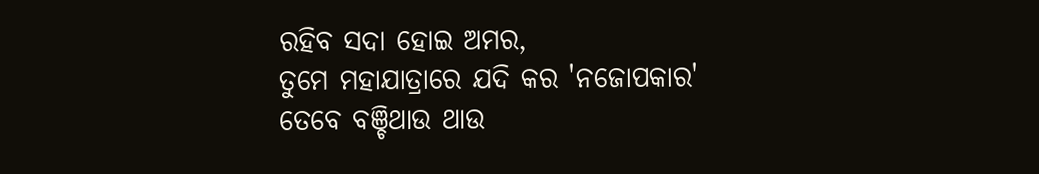ରହିବ ସଦା ହୋଇ ଅମର,
ତୁମେ ମହାଯାତ୍ରାରେ ଯଦି କର 'ନଜୋପକାର'
ତେବେ ବଞ୍ଚିଥାଉ ଥାଉ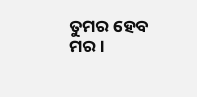ତୁମର ହେବ ମର ।